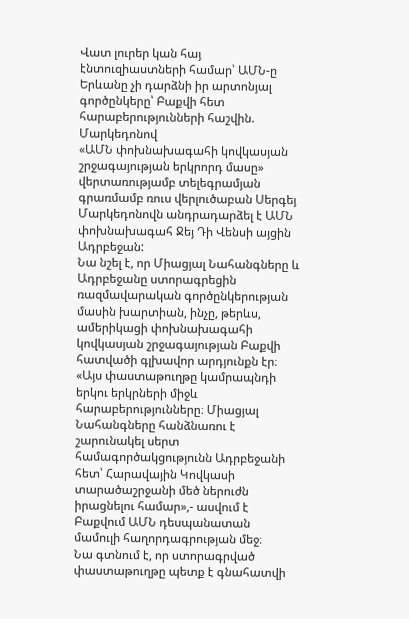Վատ լուրեր կան հայ էնտուզիաստների համար՝ ԱՄՆ-ը Երևանը չի դարձնի իր արտոնյալ գործընկերը՝ Բաքվի հետ հարաբերությունների հաշվին. Մարկեդոնով
«ԱՄՆ փոխնախագահի կովկասյան շրջագայության երկրորդ մասը» վերտառությամբ տելեգրամյան գրառմամբ ռուս վերլուծաբան Սերգեյ Մարկեդոնովն անդրադարձել է ԱՄՆ փոխնախագահ Ջեյ Դի Վենսի այցին Ադրբեջան:
Նա նշել է, որ Միացյալ Նահանգները և Ադրբեջանը ստորագրեցին ռազմավարական գործընկերության մասին խարտիան, ինչը, թերևս, ամերիկացի փոխնախագահի կովկասյան շրջագայության Բաքվի հատվածի գլխավոր արդյունքն էր։
«Այս փաստաթուղթը կամրապնդի երկու երկրների միջև հարաբերությունները։ Միացյալ Նահանգները հանձնառու է շարունակել սերտ համագործակցությունն Ադրբեջանի հետ՝ Հարավային Կովկասի տարածաշրջանի մեծ ներուժն իրացնելու համար»,- ասվում է Բաքվում ԱՄՆ դեսպանատան մամուլի հաղորդագրության մեջ։
Նա գտնում է, որ ստորագրված փաստաթուղթը պետք է գնահատվի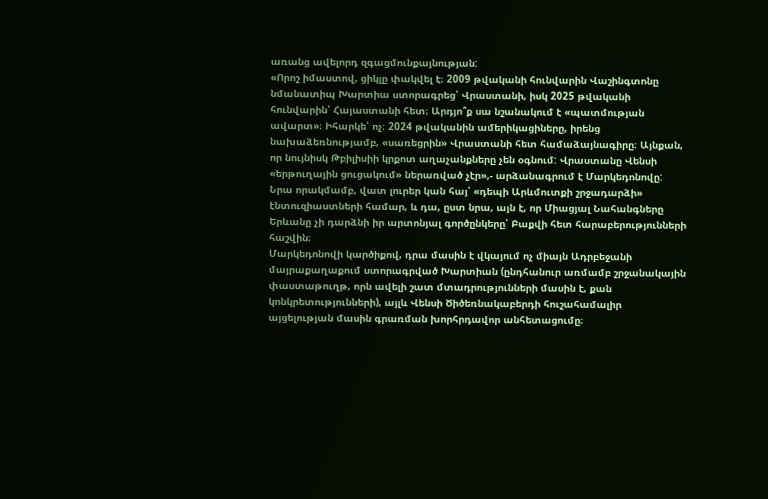առանց ավելորդ զգացմունքայնության:
«Որոշ իմաստով, ցիկլը փակվել է։ 2009 թվականի հունվարին Վաշինգտոնը նմանատիպ Խարտիա ստորագրեց՝ Վրաստանի, իսկ 2025 թվականի հունվարին՝ Հայաստանի հետ։ Արդյո՞ք սա նշանակում է «պատմության ավարտ»։ Իհարկե՝ ոչ։ 2024 թվականին ամերիկացիները, իրենց նախաձեռնությամբ, «սառեցրին» Վրաստանի հետ համաձայնագիրը։ Այնքան, որ նույնիսկ Թբիլիսիի կրքոտ աղաչանքները չեն օգնում: Վրաստանը Վենսի «երթուղային ցուցակում» ներառված չէր»,- արձանագրում է Մարկեդոնովը:
Նրա որակմամբ, վատ լուրեր կան հայ՝ «դեպի Արևմուտքի շրջադարձի» էնտուզիաստների համար, և դա, ըստ նրա, այն է, որ Միացյալ Նահանգները Երևանը չի դարձնի իր արտոնյալ գործընկերը՝ Բաքվի հետ հարաբերությունների հաշվին։
Մարկեդոնովի կարծիքով, դրա մասին է վկայում ոչ միայն Ադրբեջանի մայրաքաղաքում ստորագրված Խարտիան (ընդհանուր առմամբ շրջանակային փաստաթուղթ, որն ավելի շատ մտադրությունների մասին է, քան կոնկրետությունների), այլև Վենսի Ծիծեռնակաբերդի հուշահամալիր այցելության մասին գրառման խորհրդավոր անհետացումը։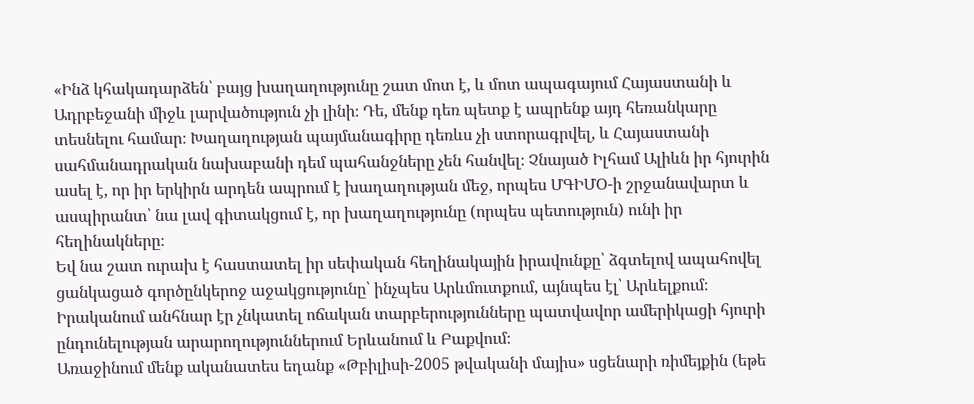«Ինձ կհակադարձեն՝ բայց խաղաղությունը շատ մոտ է, և մոտ ապագայում Հայաստանի և Ադրբեջանի միջև լարվածություն չի լինի։ Դե, մենք դեռ պետք է ապրենք այդ հեռանկարը տեսնելու համար։ Խաղաղության պայմանագիրը դեռևս չի ստորագրվել, և Հայաստանի սահմանադրական նախաբանի դեմ պահանջները չեն հանվել։ Չնայած Իլհամ Ալիևն իր հյուրին ասել է, որ իր երկիրն արդեն ապրում է խաղաղության մեջ, որպես ՄԳԻՄՕ-ի շրջանավարտ և ասպիրանտ՝ նա լավ գիտակցում է, որ խաղաղությունը (որպես պետություն) ունի իր հեղինակները։
Եվ նա շատ ուրախ է հաստատել իր սեփական հեղինակային իրավունքը՝ ձգտելով ապահովել ցանկացած գործընկերոջ աջակցությունը՝ ինչպես Արևմուտքում, այնպես էլ՝ Արևելքում։ Իրականում անհնար էր չնկատել ոճական տարբերությունները պատվավոր ամերիկացի հյուրի ընդունելության արարողություններում Երևանում և Բաքվում։
Առաջինում մենք ականատես եղանք «Թբիլիսի-2005 թվականի մայիս» սցենարի ռիմեյքին (եթե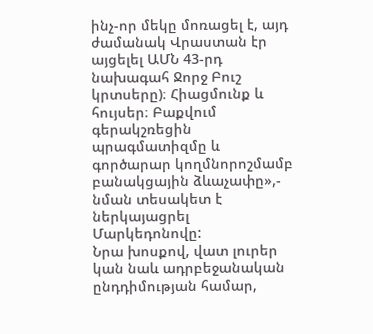ինչ-որ մեկը մոռացել է, այդ ժամանակ Վրաստան էր այցելել ԱՄՆ 43-րդ նախագահ Ջորջ Բուշ կրտսերը)։ Հիացմունք և հույսեր։ Բաքվում գերակշռեցին պրագմատիզմը և գործարար կողմնորոշմամբ բանակցային ձևաչափը»,- նման տեսակետ է ներկայացրել Մարկեդոնովը:
Նրա խոսքով, վատ լուրեր կան նաև ադրբեջանական ընդդիմության համար,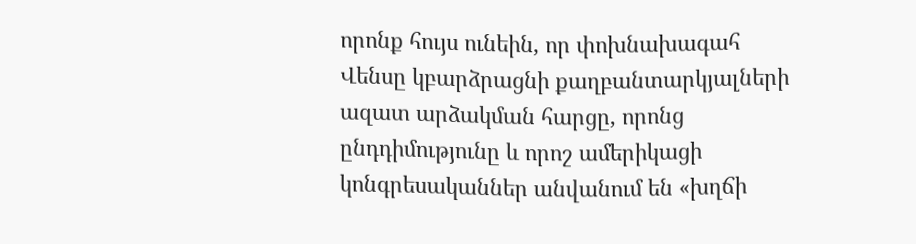որոնք հույս ունեին, որ փոխնախագահ Վենսը կբարձրացնի քաղբանտարկյալների ազատ արձակման հարցը, որոնց ընդդիմությունը և որոշ ամերիկացի կոնգրեսականներ անվանում են «խղճի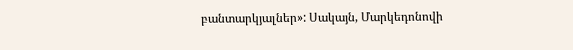բանտարկյալներ»: Սակայն, Մարկեդոնովի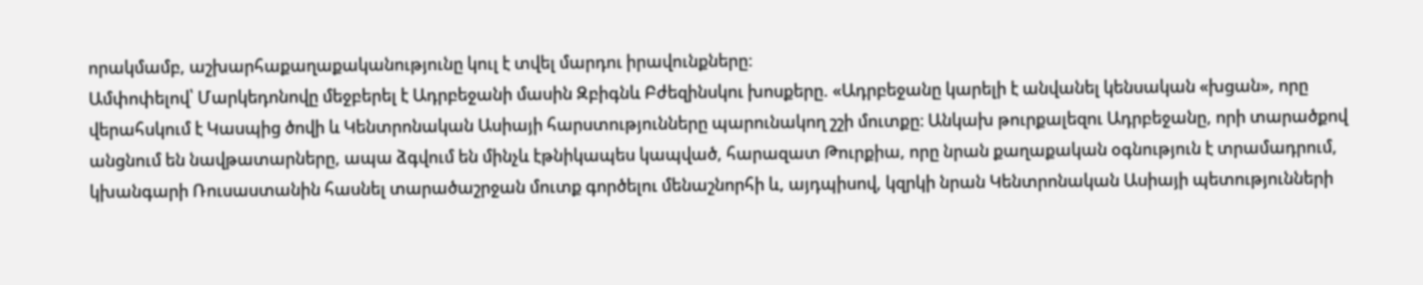որակմամբ, աշխարհաքաղաքականությունը կուլ է տվել մարդու իրավունքները:
Ամփոփելով՝ Մարկեդոնովը մեջբերել է Ադրբեջանի մասին Զբիգնև Բժեզինսկու խոսքերը. «Ադրբեջանը կարելի է անվանել կենսական «խցան», որը վերահսկում է Կասպից ծովի և Կենտրոնական Ասիայի հարստությունները պարունակող շշի մուտքը։ Անկախ թուրքալեզու Ադրբեջանը, որի տարածքով անցնում են նավթատարները, ապա ձգվում են մինչև էթնիկապես կապված, հարազատ Թուրքիա, որը նրան քաղաքական օգնություն է տրամադրում, կխանգարի Ռուսաստանին հասնել տարածաշրջան մուտք գործելու մենաշնորհի և, այդպիսով, կզրկի նրան Կենտրոնական Ասիայի պետությունների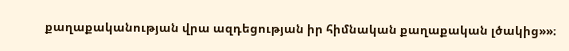քաղաքականության վրա ազդեցության իր հիմնական քաղաքական լծակից»»։